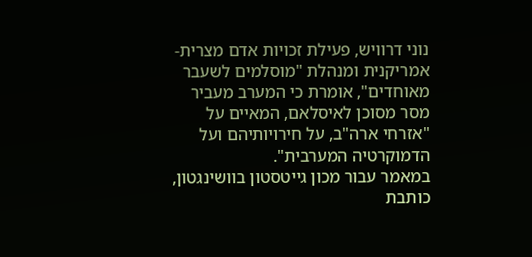נוני דרוויש, פעילת זכויות אדם מצרית-אמריקנית ומנהלת "מוסלמים לשעבר מאוחדים", אומרת כי המערב מעביר מסר מסוכן לאיסלאם, המאיים על "אזרחי ארה"ב, על חירויותיהם ועל הדמוקרטיה המערבית".
במאמר עבור מכון גייטסטון בוושינגטון, כותבת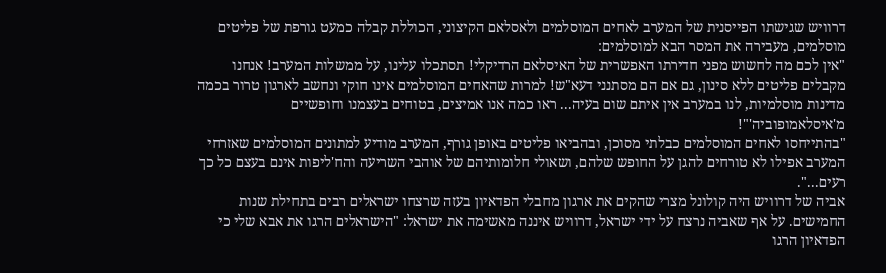דרוויש שגישתו הפייסנית של המערב לאחים המוסלמים ולאסלאם הקיצוני, הכוללת קבלה כמעט גורפת של פליטים מוסלמים, מעבירה את המסר הבא למוסלמים:
"אין לכם מה לחשוש מפני חדירתו האפשרית של האיסלאם הרדיקלי! תסתכלו עלינו, על ממשלות המערב! אנחנו מקבלים פליטים ללא סינון, גם אם הם מסתנני דעא"ש! למרות שהאחים המוסלמים אינו חוקי ונחשב לארגון טרור בכמה מדינות מוסלמיות, לנו במערב אין איתם שום בעיה... ראו כמה אנו אמיצים, בטוחים בעצמנו וחופשיים מ'איסלאמופוביה'"!
"בהתייחסו לאחים המוסלמים כבלתי מסוכן, ובהביאו פליטים באופן גורף, המערב מודיע למתונים המוסלמים שאזרחי המערב אפילו לא טורחים להגן על החופש שלהם, ושאולי חלומותיהם של אוהבי השריעה והח'ליפות אינם בעצם כל כך רעים...".
אביה של דרוויש היה קולונל מצרי שהקים את ארגון מחבלי הפדאיון בעזה שרצחו ישראלים רבים בתחילת שנות החמישים. על אף שאביה נרצח על ידי ישראל, דרוויש איננה מאשימה את ישראל: "הישראלים הרגו את אבא שלי כי הפדאיון הרגו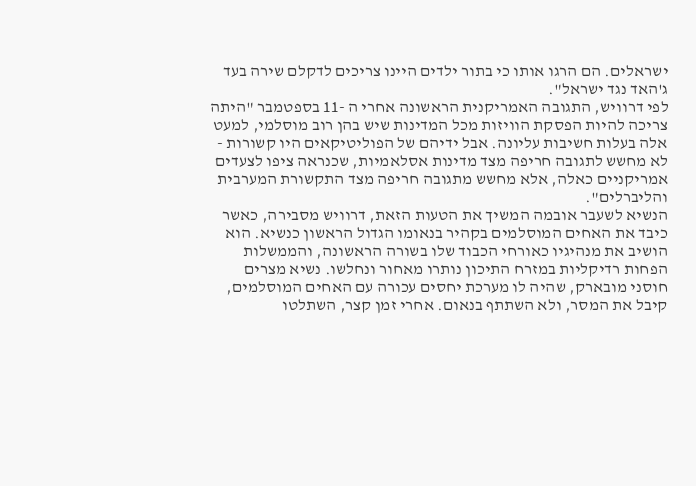ישראלים. הם הרגו אותו כי בתור ילדים היינו צריכים לדקלם שירה בעד ג'האד נגד ישראל".
לפי דרוויש, התגובה האמריקנית הראשונה אחרי ה -11 בספטמבר "היתה צריכה להיות הפסקת הוויזות מכל המדינות שיש בהן רוב מוסלמי, למעט אלה בעלות חשיבות עליונה. אבל ידיהם של הפוליטיקאים היו קשורות - לא מחשש לתגובה חריפה מצד מדינות אסלאמיות, שכנראה ציפו לצעדים אמריקניים כאלה, אלא מחשש מתגובה חריפה מצד התקשורת המערבית והליברלים".
הנשיא לשעבר אובמה המשיך את הטעות הזאת, דרוויש מסבירה, כאשר כיבד את האחים המוסלמים בקהיר בנאומו הגדול הראשון כנשיא. הוא הושיב את מנהיגיו כאורחי הכבוד שלו בשורה הראשונה, והממשלות הפחות רדיקליות במזרח התיכון נותרו מאחור ונחלשו. נשיא מצרים חוסני מובארק, שהיה לו מערכת יחסים עכורה עם האחים המוסלמים, קיבל את המסר, ולא השתתף בנאום. אחרי זמן קצר, השתלטו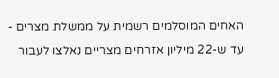האחים המוסלמים רשמית על ממשלת מצרים - עד ש-22 מיליון אזרחים מצריים נאלצו לעבור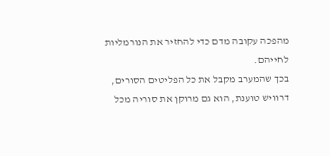מהפכה עקובה מדם כדי להחזיר את הנורמליות לחייהם.
בכך שהמערב מקבל את כל הפליטים הסורים, דרוויש טוענת, הוא גם מרוקן את סוריה מכל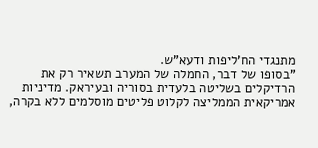מתנגדי הח'ליפות ודעא"ש.
"בסופו של דבר, החמלה של המערב תשאיר רק את הרדיקלים בשליטה בלעדית בסוריה ובעיראק. מדיניות אמריקאית הממליצה לקלוט פליטים מוסלמים ללא בקרה,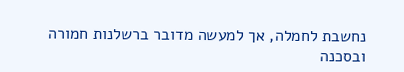נחשבת לחמלה, אך למעשה מדובר ברשלנות חמורה ובסכנה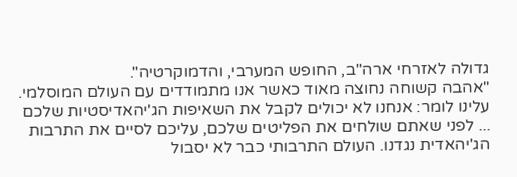גדולה לאזרחי ארה"ב, החופש המערבי, והדמוקרטיה".
"אהבה קשוחה נחוצה מאוד כאשר אנו מתמודדים עם העולם המוסלמי. עלינו לומר: אנחנו לא יכולים לקבל את השאיפות הג'יהאדיסטיות שלכם ... לפני שאתם שולחים את הפליטים שלכם, עליכם לסיים את התרבות הג'יהאדית נגדנו. העולם התרבותי כבר לא יסבול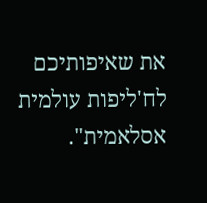את שאיפותיכם לח'ליפות עולמית אסלאמית".